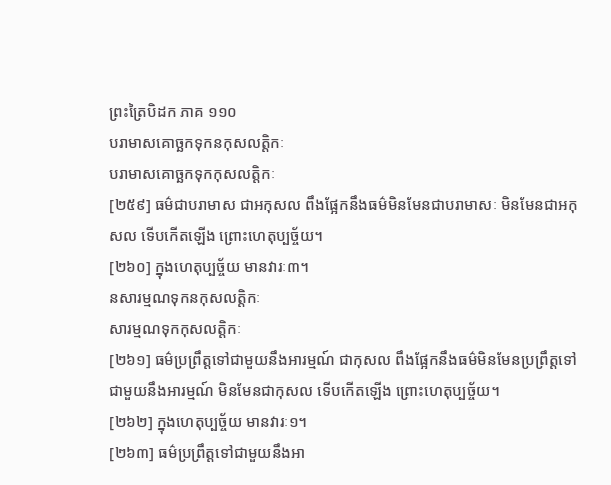ព្រះត្រៃបិដក ភាគ ១១០
បរាមាសគោច្ឆកទុកនកុសលត្តិកៈ
បរាមាសគោច្ឆកទុកកុសលត្តិកៈ
[២៥៩] ធម៌ជាបរាមាស ជាអកុសល ពឹងផ្អែកនឹងធម៌មិនមែនជាបរាមាសៈ មិនមែនជាអកុសល ទើបកើតឡើង ព្រោះហេតុប្បច្ច័យ។
[២៦០] ក្នុងហេតុប្បច្ច័យ មានវារៈ៣។
នសារម្មណទុកនកុសលត្តិកៈ
សារម្មណទុកកុសលត្តិកៈ
[២៦១] ធម៌ប្រព្រឹត្តទៅជាមួយនឹងអារម្មណ៍ ជាកុសល ពឹងផ្អែកនឹងធម៌មិនមែនប្រព្រឹត្តទៅជាមួយនឹងអារម្មណ៍ មិនមែនជាកុសល ទើបកើតឡើង ព្រោះហេតុប្បច្ច័យ។
[២៦២] ក្នុងហេតុប្បច្ច័យ មានវារៈ១។
[២៦៣] ធម៌ប្រព្រឹត្តទៅជាមួយនឹងអា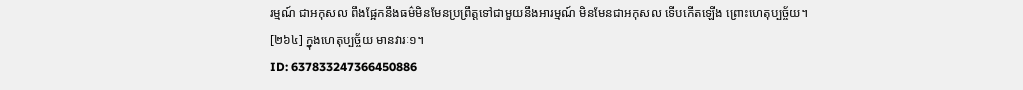រម្មណ៍ ជាអកុសល ពឹងផ្អែកនឹងធម៌មិនមែនប្រព្រឹត្តទៅជាមួយនឹងអារម្មណ៍ មិនមែនជាអកុសល ទើបកើតឡើង ព្រោះហេតុប្បច្ច័យ។
[២៦៤] ក្នុងហេតុប្បច្ច័យ មានវារៈ១។
ID: 637833247366450886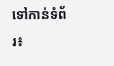ទៅកាន់ទំព័រ៖